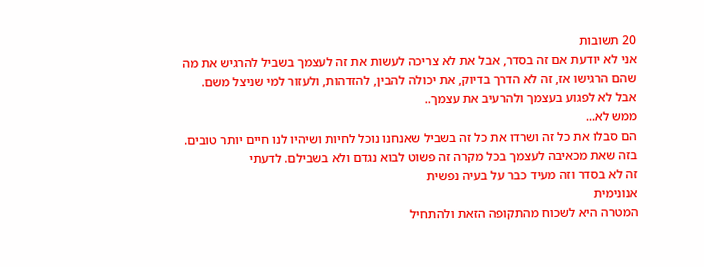20 תשובות
אני לא יודעת אם זה בסדר, אבל את לא צריכה לעשות את זה לעצמך בשביל להרגיש את מה שהם הרגישו אז, זה לא הדרך בדיוק, את יכולה להבין, להזדהות, ולעזור למי שניצל משם. אבל לא לפגוע בעצמך ולהרעיב את עצמך..
ממש לא...
הם סבלו את כל זה ושרדו את כל זה בשביל שאנחנו נוכל לחיות ושיהיו לנו חיים יותר טובים. בזה שאת מכאיבה לעצמך בכל מקרה זה פשוט לבוא נגדם ולא בשבילם. לדעתי
זה לא בסדר וזה מעיד כבר על בעיה נפשית
אנונימית
המטרה היא לשכוח מהתקופה הזאת ולהתחיל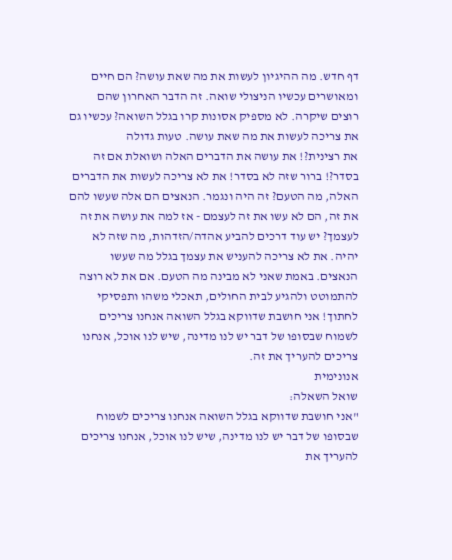דף חדש. מה ההיגיון לעשות את מה שאת עושה? הם חיים ומאושרים עכשיו הניצולי שואה. זה הדבר האחרון שהם רוצים שיקרה. לא מספיק אסונות קרו בגלל השואה? עכשיו גם את צריכה לעשות את מה שאת עושה. טעות גדולה
את רצינית?! את עושה את הדברים האלה ושואלת אם זה בסדר?! ברור שזה לא בסדר! את לא צריכה לעשות את הדברים האלה, מה הטעם? זה היה ונגמר. הנאצים הם אלה שעשו להם את זה, הם לא עשו את זה לעצמם - אז למה את עושה את זה לעצמך? יש עוד דרכים להביע אהדה/הזדהות, מה שזה לא יהיה. את לא צריכה להעניש את עצמך בגלל מה שעשו הנאצים. באמת שאני לא מבינה מה הטעם. אם את לא רוצה להתמוטט ולהגיע לבית החולים, תאכלי משהו ותפסיקי לחתוך! אני חושבת שדווקא בגלל השואה אנחנו צריכים לשמוח שבסופו של דבר יש לנו מדינה, שיש לנו אוכל, אנחנו צריכים להעריך את זה.
אנונימית
שואל השאלה:
"אני חושבת שדווקא בגלל השואה אנחנו צריכים לשמוח שבסופו של דבר יש לנו מדינה, שיש לנו אוכל, אנחנו צריכים להעריך את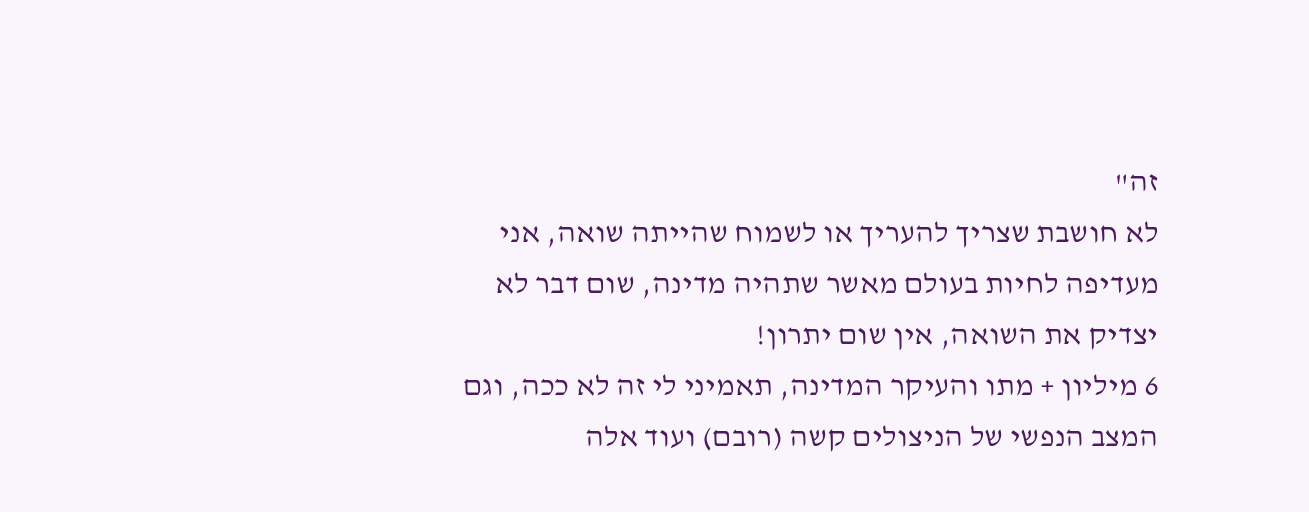זה"
לא חושבת שצריך להעריך או לשמוח שהייתה שואה, אני מעדיפה לחיות בעולם מאשר שתהיה מדינה, שום דבר לא יצדיק את השואה, אין שום יתרון!
6 מיליון + מתו והעיקר המדינה, תאמיני לי זה לא ככה, וגם המצב הנפשי של הניצולים קשה (רובם) ועוד אלה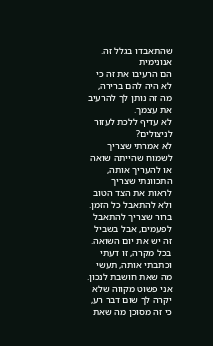שהתאבדו בגלל זה.
אנונימית
הם הרעיבו את זה כי לא היה להם ברירה, מה זה נותן לך להרעיב את עצמך.
לא עדיף ללכת לעזור לניצולים?
לא אמרתי שצריך לשמוח שהייתה שואה או להעריך אותה, התכוונתי שצריך לראות את הצד הטוב ולא להתאבל כל הזמן. ברור שצריך להתאבל לפעמים, אבל בשביל זה יש את יום השואה. בכל מקרה, זו דעתי וכתבתי אותה, תעשי מה שאת חושבת לנכון. אני פשוט מקווה שלא יקרה לך שום דבר רע, כי זה מסוכן מה שאת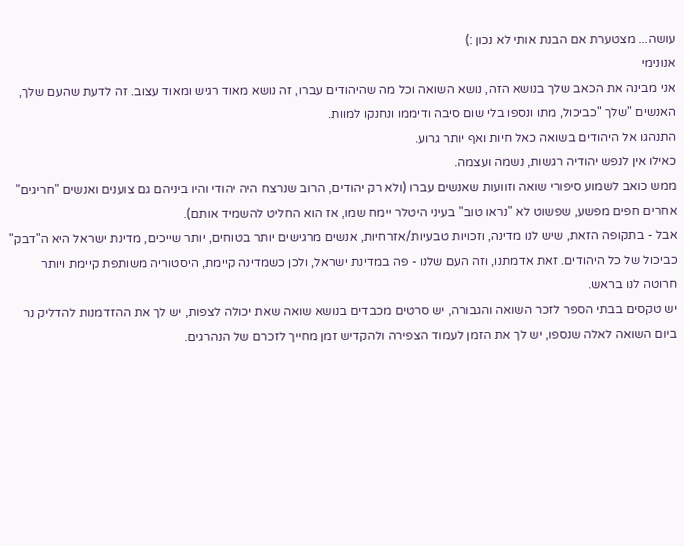עושה... מצטערת אם הבנת אותי לא נכון :)
אנונימי
אני מבינה את הכאב שלך בנושא הזה, נושא השואה וכל מה שהיהודים עברו, זה נושא מאוד רגיש ומאוד עצוב. זה לדעת שהעם שלך, האנשים "שלך "כביכול, מתו ונספו בלי שום סיבה ודיממו ונחנקו למוות.
התנהגו אל היהודים בשואה כאל חיות ואף יותר גרוע.
כאילו אין לנפש יהודיה רגשות, נשמה ועצמה.
ממש כואב לשמוע סיפורי שואה וזוועות שאנשים עברו (ולא רק יהודים, הרוב שנרצח היה יהודי והיו ביניהם גם צוענים ואנשים "חריגים" אחרים חפים מפשע, שפשוט לא "נראו טוב" בעיני היטלר יימח שמו, אז הוא החליט להשמיד אותם).
אבל - בתקופה הזאת, שיש לנו מדינה, וזכויות טבעיות/אזרחיות, אנשים מרגישים יותר בטוחים, יותר שייכים, מדינת ישראל היא ה"דבק" כביכול של כל היהודים. זאת אדמתנו, וזה העם שלנו - פה במדינת ישראל, ולכן כשמדינה קיימת, היסטוריה משותפת קיימת ויותר חרוטה לנו בראש.
יש טקסים בבתי הספר לזכר השואה והגבורה, יש סרטים מכבדים בנושא שואה שאת יכולה לצפות, יש לך את ההזדמנות להדליק נר ביום השואה לאלה שנספו, יש לך את הזמן לעמוד הצפירה ולהקדיש זמן מחייך לזכרם של הנהרגים.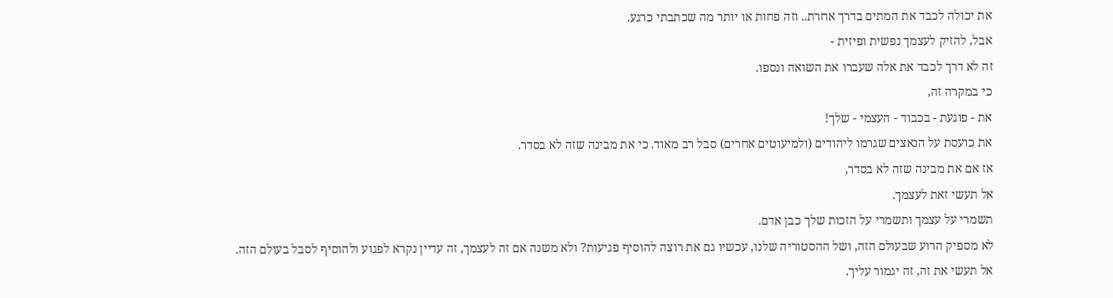את יכולה לכבד את המתים בדרך אחרת.. וזה פחות או יותר מה שכתבתי כרגע.
אבל, להזיק לעצמך נפשית ופיזית -
זה לא דרך לכבד את אלה שעברו את השואה ונספו.
כי במקרה זה,
את - פוגעת - בכבוד - העצמי - שלך!
את כועסת על הנאצים שגרמו ליהודים (ולמיעוטים אחרים) סבל רב מאוד. כי את מבינה שזה לא בסדר.
אז אם את מבינה שזה לא בסדר,
אל תעשי זאת לעצמך.
תשמרי על עצמך ותשמרי על הזכות שלך כבן אדם.
לא מספיק הרוע שבעולם הזה, ושל ההסטוריה שלנו, עכשיו גם את רוצה להוסיף פגיעות? ולא משנה אם זה לעצמך, זה עדיין נקרא לפגוע ולהוסיף לסבל בעולם הזה.
אל תעשי את זה, זה יגמור עליך.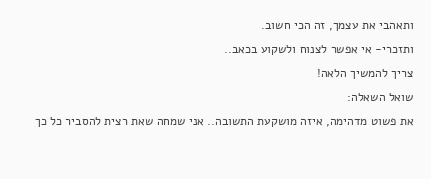ותאהבי את עצמך, זה הכי חשוב.
ותזכרי- אי אפשר לצנוח ולשקוע בכאב..
צריך להמשיך הלאה!
שואל השאלה:
את פשוט מדהימה, איזה מושקעת התשובה.. אני שמחה שאת רצית להסביר כל כך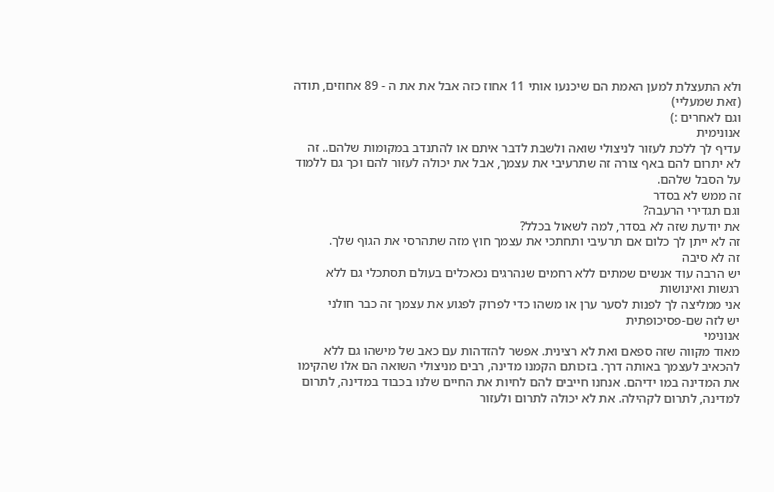ולא התעצלת למען האמת הם שיכנעו אותי 11 אחוז כזה אבל את את ה - 89 אחוזים, תודה (זאת שמעליי)
וגם לאחרים :)
אנונימית
עדיף לך ללכת לעזור לניצולי שואה ולשבת לדבר איתם או להתנדב במקומות שלהם.. זה לא יתרום להם באף צורה זה שתרעיבי את עצמך, אבל את יכולה לעזור להם וכך גם ללמוד על הסבל שלהם.
זה ממש לא בסדר
וגם תגדירי הרעבה?
את יודעת שזה לא בסדר, למה לשאול בכלל?
זה לא ייתן לך כלום אם תרעיבי ותחתכי את עצמך חוץ מזה שתהרסי את הגוף שלך.
זה לא סיבה
יש הרבה עוד אנשים שמתים ללא רחמים שנהרגים נכאכלים בעולם תסתכלי גם ללא רגשות ואינושות
אני ממליצה לך לפנות לסער ערן או משהו כדי לפרוק לפגוע את עצמך זה כבר חולני
יש לזה שם-פסיכופתית
אנונימי
מאוד מקווה שזה ספאם ואת לא רצינית. אפשר להזדהות עם כאב של מישהו גם ללא להכאיב לעצמך באותה דרך. בזכותם הקמנו מדינה, רבים מניצולי השואה הם אלו שהקימו את המדינה במו ידיהם. אנחנו חייבים להם לחיות את החיים שלנו בכבוד במדינה, לתרום למדינה, לתרום לקהילה. את לא יכולה לתרום ולעזור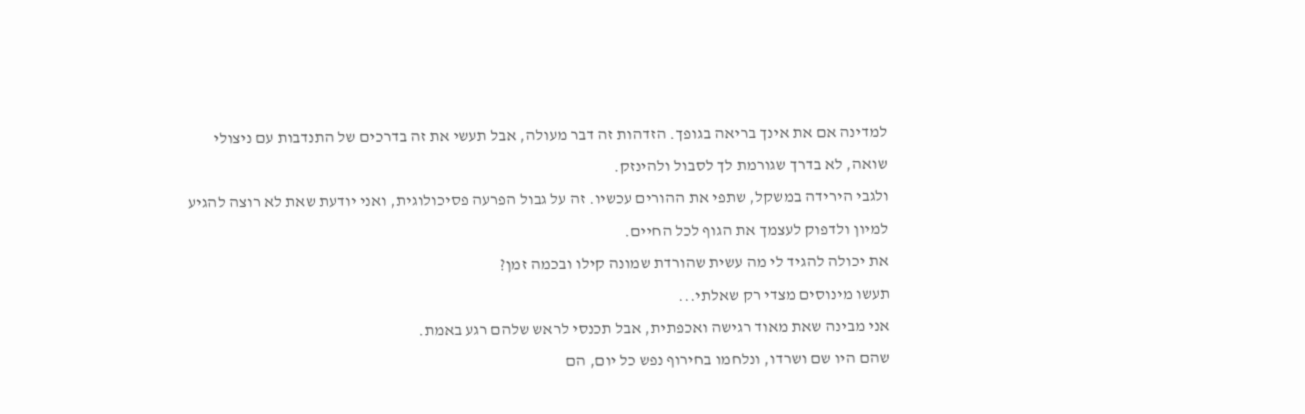למדינה אם את אינך בריאה בגופך. הזדהות זה דבר מעולה, אבל תעשי את זה בדרכים של התנדבות עם ניצולי שואה, לא בדרך שגורמת לך לסבול ולהינזק.
ולגבי הירידה במשקל, שתפי את ההורים עכשיו. זה על גבול הפרעה פסיכולוגית, ואני יודעת שאת לא רוצה להגיע למיון ולדפוק לעצמך את הגוף לכל החיים.
את יכולה להגיד לי מה עשית שהורדת שמונה קילו ובכמה זמן?
תעשו מינוסים מצדי רק שאלתי...
אני מבינה שאת מאוד רגישה ואכפתית, אבל תכנסי לראש שלהם רגע באמת.
שהם היו שם ושרדו, ונלחמו בחירוף נפש כל יום, הם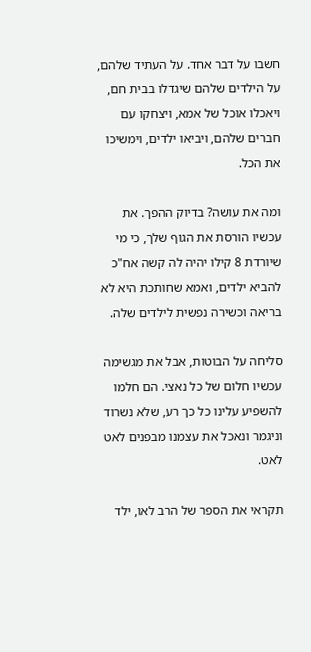חשבו על דבר אחד. על העתיד שלהם, על הילדים שלהם שיגדלו בבית חם, ויאכלו אוכל של אמא, ויצחקו עם חברים שלהם, ויביאו ילדים, וימשיכו את הכל.

ומה את עושה? בדיוק ההפך. את עכשיו הורסת את הגוף שלך, כי מי שיורדת 8 קילו יהיה לה קשה אח"כ להביא ילדים, ואמא שחותכת היא לא בריאה וכשירה נפשית לילדים שלה.

סליחה על הבוטות, אבל את מגשימה עכשיו חלום של כל נאצי. הם חלמו להשפיע עלינו כל כך רע, שלא נשרוד וניגמר ונאכל את עצמנו מבפנים לאט לאט.

תקראי את הספר של הרב לאו, ילד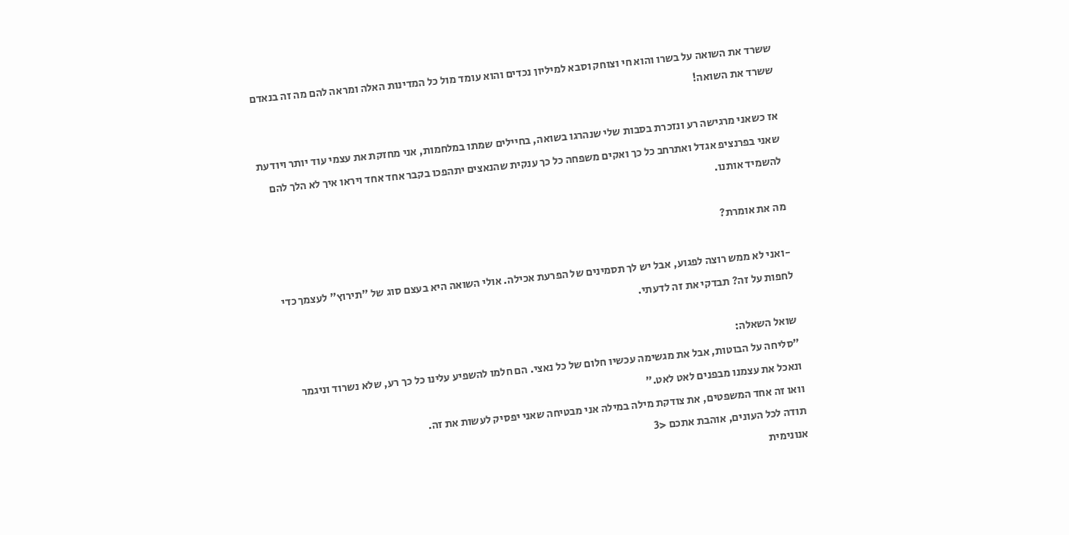ששרד את השואה על בשרו והוא חי וצוחק וסבא למיליון נכדים והוא עומד מול כל המדינות האלה ומראה להם מה זה בנאדם ששרד את השואה!

אז כשאני מרגישה רע ונזכרת בסבות שלי שנהרגו בשואה, בחיילים שמתו במלחמות, אני מחזקת את עצמי עוד יותר ויודעת שאני בפרנציפ אגדל ואתרחב כל כך ואקים משפחה כל כך ענקית שהנאצים יתהפכו בקבר אחד אחד ויראו איך לא הלך להם להשמיד אותנו.

מה את אומרת?

-ואני לא ממש רוצה לפגוע, אבל יש לך תסמינים של הפרעת אכילה. אולי השואה היא בעצם סוג של "תירוץ" לעצמך כדי לחפות על זה? תבדקי את זה לדעתי.

שואל השאלה:
"סליחה על הבוטות, אבל את מגשימה עכשיו חלום של כל נאצי. הם חלמו להשפיע עלינו כל כך רע, שלא נשרוד וניגמר ונאכל את עצמנו מבפנים לאט לאט."
וואו זה אחד המשפטים, את צודקת מילה במילה אני מבטיחה שאני יפסיק לעשות את זה.
תודה לכל העונים, אוהבת אתכם <3
אנונימית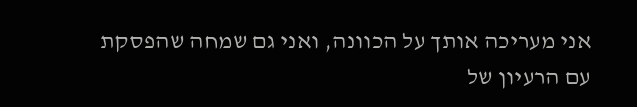אני מעריכה אותך על הכוונה, ואני גם שמחה שהפסקת עם הרעיון של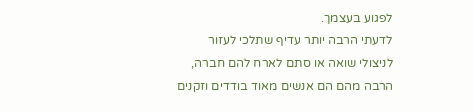לפגוע בעצמך.
לדעתי הרבה יותר עדיף שתלכי לעזור לניצולי שואה או סתם לארח להם חברה, הרבה מהם הם אנשים מאוד בודדים וזקנים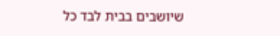שיושבים בבית לבד כל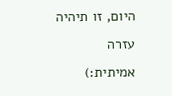היום, זו תיהיה עזרה אמיתית:)